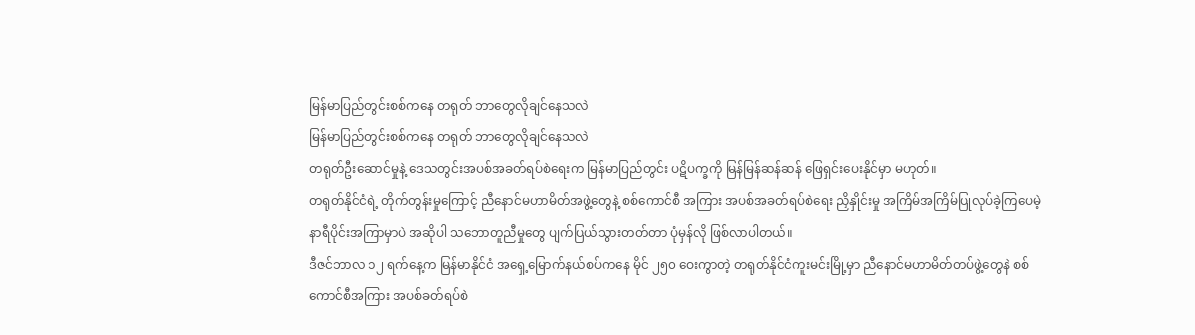မြန်မာပြည်တွင်းစစ်ကနေ တရုတ် ဘာတွေလိုချင်နေသလဲ
မြန်မာပြည်တွင်းစစ်ကနေ တရုတ် ဘာတွေလိုချင်နေသလဲ
တရုတ်ဦးဆောင်မှုနဲ့ ဒေသတွင်းအပစ်အခတ်ရပ်စဲရေးက မြန်မာပြည်တွင်း ပဋိပက္ခကို မြန်မြန်ဆန်ဆန် ဖြေရှင်းပေးနိုင်မှာ မဟုတ်။
တရုတ်နိုင်ငံရဲ့ တိုက်တွန်းမှုကြောင့် ညီနောင်မဟာမိတ်အဖွဲ့တွေနဲ့ စစ်ကောင်စီ အကြား အပစ်အခတ်ရပ်စဲရေး ညှိနှိုင်းမှု အကြိမ်အကြိမ်ပြုလုပ်ခဲ့ကြပေမဲ့ နာရီပိုင်းအကြာမှာပဲ အဆိုပါ သဘောတူညီမှုတွေ ပျက်ပြယ်သွားတတ်တာ ပုံမှန်လို ဖြစ်လာပါတယ်။
ဒီဇင်ဘာလ ၁၂ ရက်နေ့က မြန်မာနိုင်ငံ အရှေ့မြောက်နယ်စပ်ကနေ မိုင် ၂၅၀ ဝေးကွာတဲ့ တရုတ်နိုင်ငံကူးမင်းမြို့မှာ ညီနောင်မဟာမိတ်တပ်ဖွဲ့တွေနဲ စစ်ကောင်စီအကြား အပစ်ခတ်ရပ်စဲ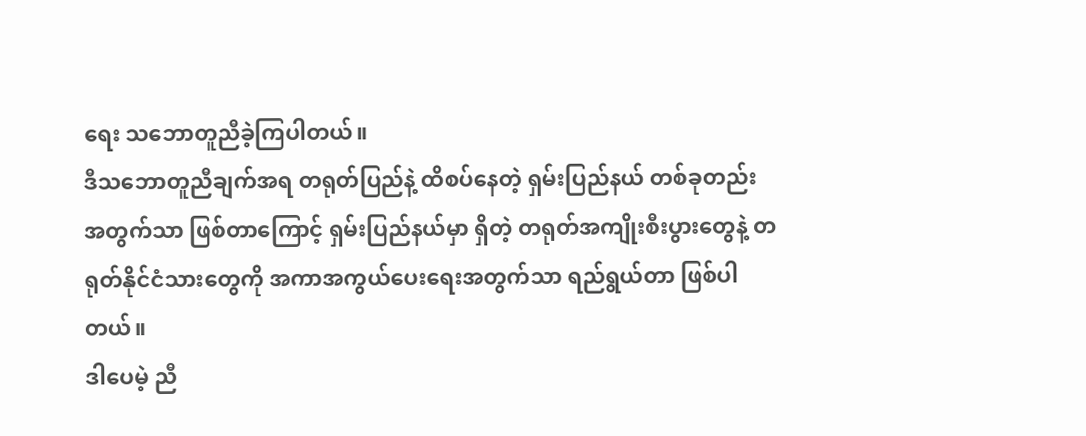ရေး သဘောတူညီခဲ့ကြပါတယ်။
ဒီသဘောတူညီချက်အရ တရုတ်ပြည်နဲ့ ထိစပ်နေတဲ့ ရှမ်းပြည်နယ် တစ်ခုတည်းအတွက်သာ ဖြစ်တာကြောင့် ရှမ်းပြည်နယ်မှာ ရှိတဲ့ တရုတ်အကျိုးစီးပွားတွေနဲ့ တရုတ်နိုင်ငံသားတွေကို အကာအကွယ်ပေးရေးအတွက်သာ ရည်ရွယ်တာ ဖြစ်ပါတယ်။
ဒါပေမဲ့ ညီ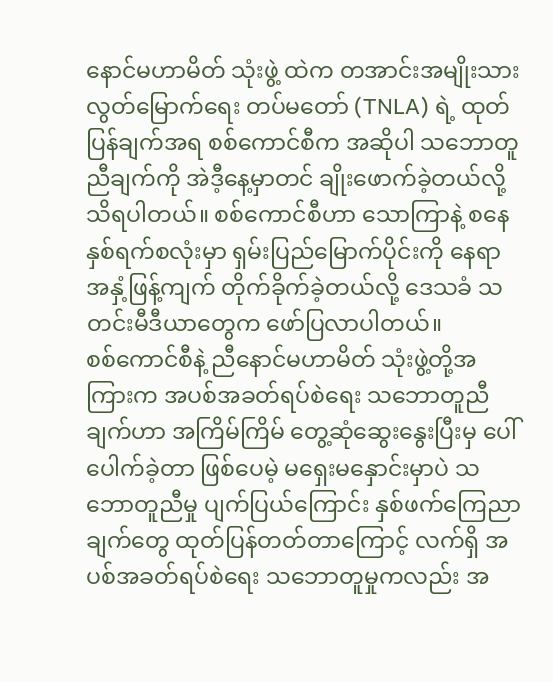နောင်မဟာမိတ် သုံးဖွဲ့ ထဲက တအာင်းအမျိုးသား လွတ်မြောက်ရေး တပ်မတော် (TNLA) ရဲ့ ထုတ်ပြန်ချက်အရ စစ်ကောင်စီက အဆိုပါ သဘောတူညီချက်ကို အဲဒီ့နေ့မှာတင် ချိုးဖောက်ခဲ့တယ်လို့ သိရပါတယ်။ စစ်ကောင်စီဟာ သောကြာနဲ့ စနေ နှစ်ရက်စလုံးမှာ ရှမ်းပြည်မြောက်ပိုင်းကို နေရာအနှံ့ဖြန့်ကျက် တိုက်ခိုက်ခဲ့တယ်လို့ ဒေသခံ သတင်းမီဒီယာတွေက ဖော်ပြလာပါတယ်။
စစ်ကောင်စီနဲ့ ညီနောင်မဟာမိတ် သုံးဖွဲ့တို့အကြားက အပစ်အခတ်ရပ်စဲရေး သဘောတူညီချက်ဟာ အကြိမ်ကြိမ် တွေ့ဆုံဆွေးနွေးပြီးမှ ပေါ်ပေါက်ခဲ့တာ ဖြစ်ပေမဲ့ မရှေးမနှောင်းမှာပဲ သဘောတူညီမှု ပျက်ပြယ်ကြောင်း နှစ်ဖက်ကြေညာချက်တွေ ထုတ်ပြန်တတ်တာကြောင့် လက်ရှိ အပစ်အခတ်ရပ်စဲရေး သဘောတူမှုကလည်း အ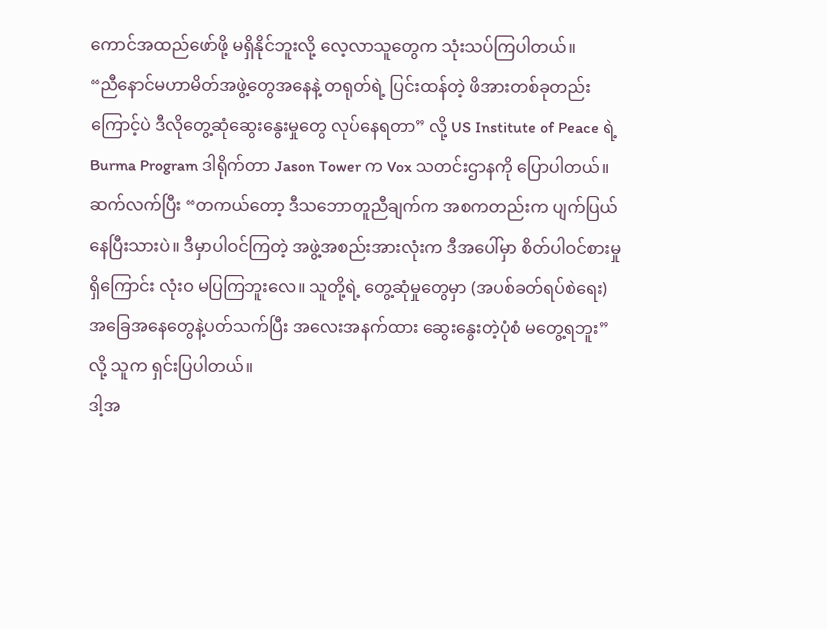ကောင်အထည်ဖော်ဖို့ မရှိနိုင်ဘူးလို့ လေ့လာသူတွေက သုံးသပ်ကြပါတယ်။
“ညီနောင်မဟာမိတ်အဖွဲ့တွေအနေနဲ့ တရုတ်ရဲ့ ပြင်းထန်တဲ့ ဖိအားတစ်ခုတည်းကြောင့်ပဲ ဒီလိုတွေ့ဆုံဆွေးနွေးမှုတွေ လုပ်နေရတာ” လို့ US Institute of Peace ရဲ့ Burma Program ဒါရိုက်တာ Jason Tower က Vox သတင်းဌာနကို ပြောပါတယ်။
ဆက်လက်ပြီး “တကယ်တော့ ဒီသဘောတူညီချက်က အစကတည်းက ပျက်ပြယ်နေပြီးသားပဲ။ ဒီမှာပါဝင်ကြတဲ့ အဖွဲ့အစည်းအားလုံးက ဒီအပေါ်မှာ စိတ်ပါဝင်စားမှုရှိကြောင်း လုံးဝ မပြကြဘူးလေ။ သူတို့ရဲ့ တွေ့ဆုံမှုတွေမှာ (အပစ်ခတ်ရပ်စဲရေး) အခြေအနေတွေနဲ့ပတ်သက်ပြီး အလေးအနက်ထား ဆွေးနွေးတဲ့ပုံစံ မတွေ့ရဘူး” လို့ သူက ရှင်းပြပါတယ်။
ဒါ့အ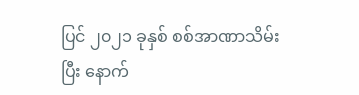ပြင် ၂၀၂၁ ခုနှစ် စစ်အာဏာသိမ်းပြီး နောက်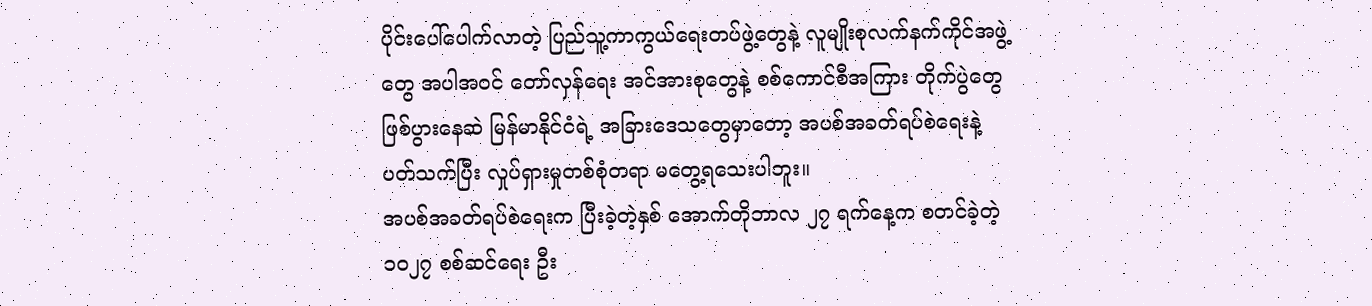ပိုင်းပေါ်ပေါက်လာတဲ့ ပြည်သူ့ကာကွယ်ရေးတပ်ဖွဲ့တွေနဲ့ လူမျိုးစုလက်နက်ကိုင်အဖွဲ့တွေ အပါအဝင် တော်လှန်ရေး အင်အားစုတွေနဲ့ စစ်ကောင်စီအကြား တိုက်ပွဲတွေ ဖြစ်ပွားနေဆဲ မြန်မာနိုင်ငံရဲ့ အခြားဒေသတွေမှာတော့ အပစ်အခတ်ရပ်စဲရေးနဲ့ ပတ်သက်ပြီး လှုပ်ရှားမှုတစ်စုံတရာ မတွေ့ရသေးပါဘူး။
အပစ်အခတ်ရပ်စဲရေးက ပြီးခဲ့တဲ့နှစ် အောက်တိုဘာလ ၂၇ ရက်နေ့က စတင်ခဲ့တဲ့ ၁၀၂၇ စစ်ဆင်ရေး ဦး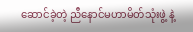ဆောင်ခဲ့တဲ့ ညီနောင်မဟာမိတ်သုံးဖွဲ့ နဲ့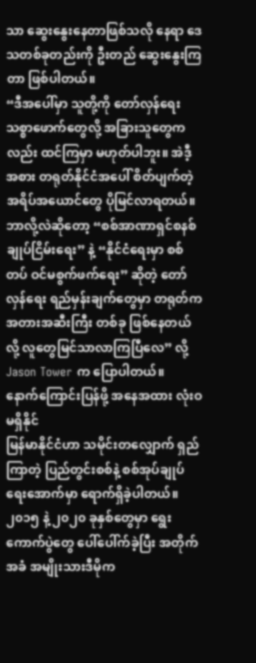သာ ဆွေးနွေးနေတာဖြစ်သလို နေရာ ဒေသတစ်ခုတည်းကို ဦးတည် ဆွေးနွေးကြတာ ဖြစ်ပါတယ်။
“ဒီအပေါ်မှာ သူတို့ကို တော်လှန်ရေးသစ္စာဖောက်တွေလို့ အခြားသူတွေကလည်း ထင်ကြမှာ မဟုတ်ပါဘူး။ အဲဒီ့အစား တရုတ်နိုင်ငံအပေါ် စိတ်ပျက်တဲ့ အရိပ်အယောင်တွေ ပိုမြင်လာရတယ်။ ဘာလို့လဲဆိုတော့ “စစ်အာဏာရှင်စနစ် ချုပ်ငြိမ်းရေး” နဲ့ “နိုင်ငံရေးမှာ စစ်တပ် ဝင်မစွက်ဖက်ရေး” ဆိုတဲ့ တော်လှန်ရေး ရည်မှန်းချက်တွေမှာ တရုတ်က အတားအဆီးကြီး တစ်ခု ဖြစ်နေတယ်လို့ လူတွေမြင်သာလာကြပြီလေ” လို့ Jason Tower က ပြောပါတယ်။
နောက်ကြောင်းပြန်ဖို့ အနေအထား လုံးဝမရှိနိုင်
မြန်မာနိုင်ငံဟာ သမိုင်းတလျှောက် ရှည်ကြာတဲ့ ပြည်တွင်းစစ်နဲ့ စစ်အုပ်ချုပ်ရေးအောက်မှာ ရောက်ရှိခဲ့ပါတယ်။ ၂၀၁၅ နဲ့ ၂၀၂၀ ခုနှစ်တွေမှာ ရွေးကောက်ပွဲတွေ ပေါ်ပေါ်က်ခဲ့ပြီး အတိုက်အခံ အမျိုးသားဒီမိုက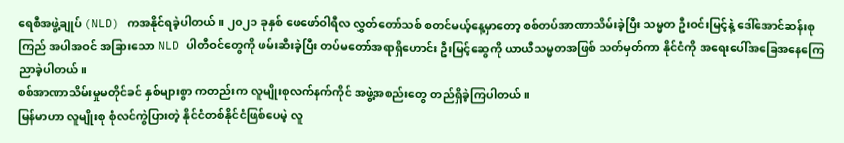ရေစီအဖွဲ့ချုပ် (NLD) ကအနိုင်ရခဲ့ပါတယ်။ ၂၀၂၁ ခုနှစ် ဖေဖော်ဝါရီလ လွှတ်တော်သစ် စတင်မယ့်နေ့မှာတော့ စစ်တပ်အာဏာသိမ်းခဲ့ပြီး သမ္မတ ဦးဝင်းမြင့်နဲ့ ဒေါ်အောင်ဆန်းစုကြည် အပါအဝင် အခြားသော NLD ပါတီဝင်တွေကို ဖမ်းဆီးခဲ့ပြီး တပ်မတော်အရာရှိဟောင်း ဦးမြင့်ဆွေကို ယာယီသမ္မတအဖြစ် သတ်မှတ်ကာ နိုင်ငံကို အရေးပေါ်အခြေအနေကြေညာခဲ့ပါတယ်။
စစ်အာဏာသိမ်းမှုမတိုင်ခင် နှစ်များစွာ ကတည်းက လူမျိုးစုလက်နက်ကိုင် အဖွဲ့အစည်းတွေ တည်ရှိခဲ့ကြပါတယ်။
မြန်မာဟာ လူမျိုးစု စုံလင်ကွဲပြားတဲ့ နိုင်ငံတစ်နိုင်ငံဖြစ်ပေမဲ့ လူ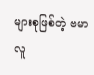များစုဖြစ်တဲ့ ဗမာလူ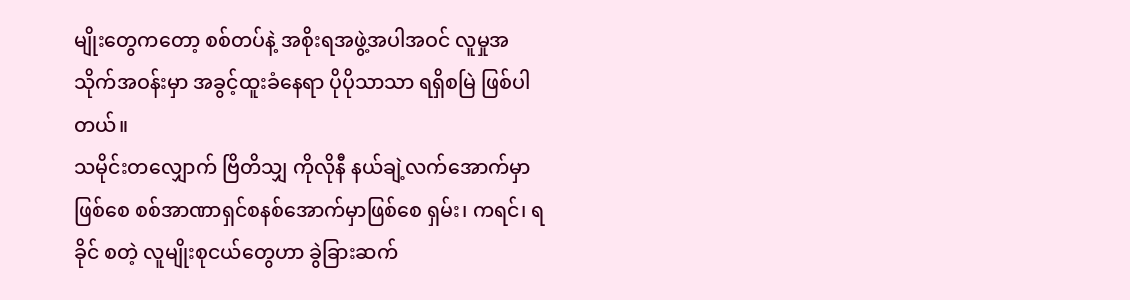မျိုးတွေကတော့ စစ်တပ်နဲ့ အစိုးရအဖွဲ့အပါအဝင် လူမှုအသိုက်အဝန်းမှာ အခွင့်ထူးခံနေရာ ပိုပိုသာသာ ရရှိစမြဲ ဖြစ်ပါတယ်။
သမိုင်းတလျှောက် ဗြိတိသျှ ကိုလိုနီ နယ်ချဲ့လက်အောက်မှာ ဖြစ်စေ စစ်အာဏာရှင်စနစ်အောက်မှာဖြစ်စေ ရှမ်း၊ ကရင်၊ ရခိုင် စတဲ့ လူမျိုးစုငယ်တွေဟာ ခွဲခြားဆက်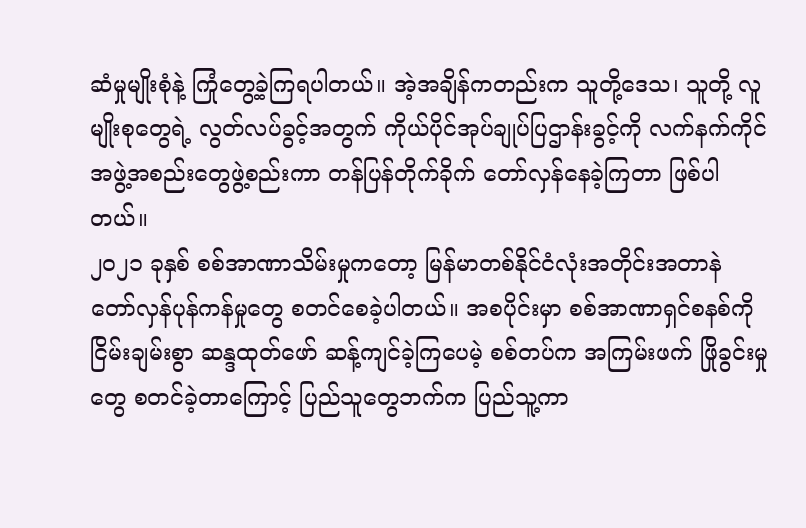ဆံမှုမျိုးစုံနဲ့ ကြုံတွေ့ခဲ့ကြရပါတယ်။ အဲ့အချိန်ကတည်းက သူတို့ဒေသ၊ သူတို့ လူမျိုးစုတွေရဲ့ လွတ်လပ်ခွင့်အတွက် ကိုယ်ပိုင်အုပ်ချုပ်ပြဌာန်းခွင့်ကို လက်နက်ကိုင်အဖွဲ့အစည်းတွေဖွဲ့စည်းကာ တန်ပြန်တိုက်ခိုက် တော်လှန်နေခဲ့ကြတာ ဖြစ်ပါတယ်။
၂၀၂၁ ခုနှစ် စစ်အာဏာသိမ်းမှုကတော့ မြန်မာတစ်နိုင်ငံလုံးအတိုင်းအတာနဲ တော်လှန်ပုန်ကန်မှုတွေ စတင်စေခဲ့ပါတယ်။ အစပိုင်းမှာ စစ်အာဏာရှင်စနစ်ကို ငြိမ်းချမ်းစွာ ဆန္ဒထုတ်ဖော် ဆန့်ကျင်ခဲ့ကြပေမဲ့ စစ်တပ်က အကြမ်းဖက် ဖြိုခွင်းမှုတွေ စတင်ခဲ့တာကြောင့် ပြည်သူတွေဘက်က ပြည်သူ့ကာ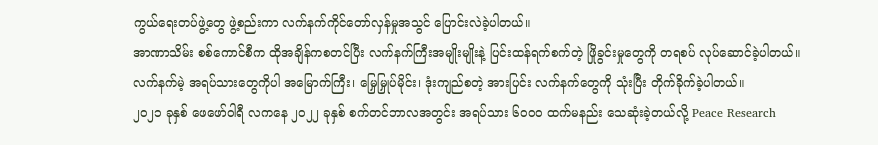ကွယ်ရေးတပ်ဖွဲ့တွေ ဖွဲ့စည်းကာ လက်နက်ကိုင်တော်လှန်မှုအသွင် ပြောင်းလဲခဲ့ပါတယ်။
အာဏာသိမ်း စစ်ကောင်စီက ထိုအချိန်ကစတင်ပြီး လက်နက်ကြီးအမျိုးမျိုးနဲ့ ပြင်းထန်ရက်စက်တဲ့ ဖြိုခွင်းမှုတွေကို တရစပ် လုပ်ဆောင်ခဲ့ပါတယ်။ လက်နက်မဲ့ အရပ်သားတွေကိုပါ အမြောက်ကြီး၊ မြှေမြှုပ်မိုင်း၊ ဒုံးကျည်စတဲ့ အားပြင်း လက်နက်တွေကို သုံးပြီး တိုက်ခိုက်ခဲ့ပါတယ်။
၂၀၂၁ ခုနှစ် ဖေဖော်ဝါရီ လကနေ ၂၀၂၂ ခုနှစ် စက်တင်ဘာလအတွင်း အရပ်သား ၆၀၀၀ ထက်မနည်း သေဆုံးခဲ့တယ်လို့ Peace Research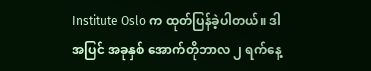Institute Oslo က ထုတ်ပြန်ခဲ့ပါတယ်။ ဒါအပြင် အခုနှစ် အောက်တိုဘာလ ၂ ရက်နေ့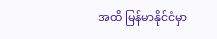အထိ မြန်မာနိုင်ငံမှာ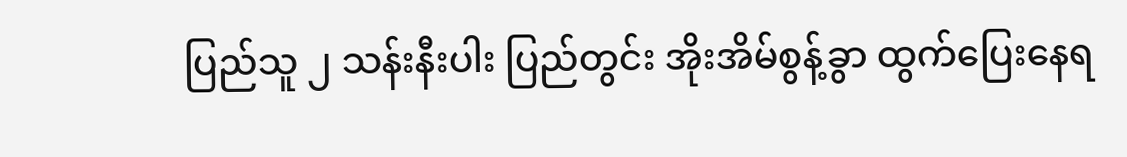ပြည်သူ ၂ သန်းနီးပါး ပြည်တွင်း အိုးအိမ်စွန့်ခွာ ထွက်ပြေးနေရ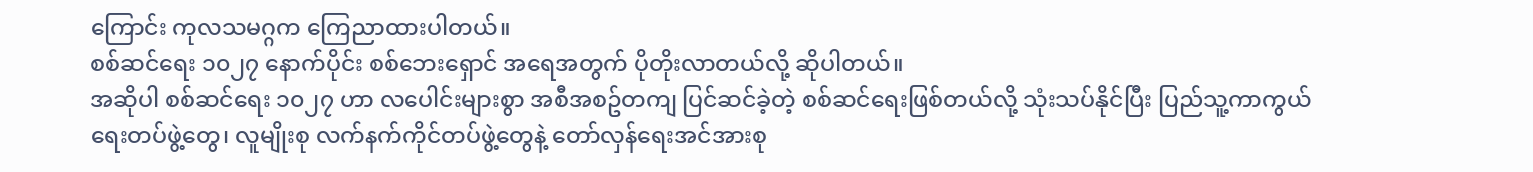ကြောင်း ကုလသမဂ္ဂက ကြေညာထားပါတယ်။
စစ်ဆင်ရေး ၁၀၂၇ နောက်ပိုင်း စစ်ဘေးရှောင် အရေအတွက် ပိုတိုးလာတယ်လို့ ဆိုပါတယ်။
အဆိုပါ စစ်ဆင်ရေး ၁၀၂၇ ဟာ လပေါင်းများစွာ အစီအစဥ်တကျ ပြင်ဆင်ခဲ့တဲ့ စစ်ဆင်ရေးဖြစ်တယ်လို့ သုံးသပ်နိုင်ပြီး ပြည်သူ့ကာကွယ်ရေးတပ်ဖွဲ့တွေ၊ လူမျိုးစု လက်နက်ကိုင်တပ်ဖွဲ့တွေနဲ့ တော်လှန်ရေးအင်အားစု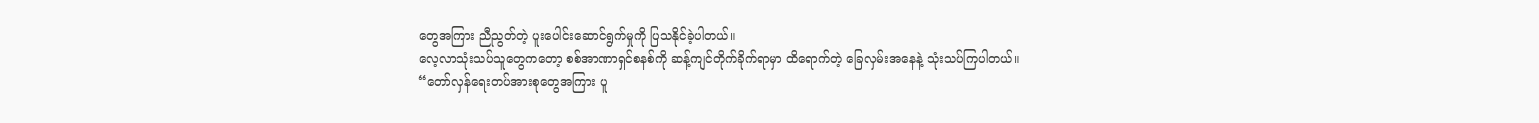တွေအကြား ညီညွတ်တဲ့ ပူးပေါင်းဆောင်ရွက်မှုကို ပြသနိုင်ခဲ့ပါတယ်။
လေ့လာသုံးသပ်သူတွေကတော့ စစ်အာဏာရှင်စနစ်ကို ဆန့်ကျင်တိုက်ခိုက်ရာမှာ ထိရောက်တဲ့ ခြေလှမ်းအနေနဲ့ သုံးသပ်ကြပါတယ်။
“တော်လှန်ရေးတပ်အားစုတွေအကြား ပူ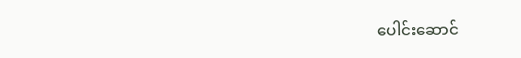ပေါင်းဆောင်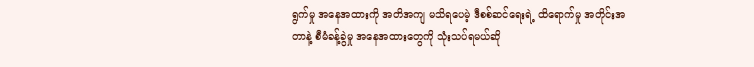ရွက်မှု အနေအထားကို အတိအကျ မသိရပေမဲ့ ဒီစစ်ဆင်ရေးရဲ့ ထိရောက်မှု အတိုင်းအတာနဲ့ စီမံခန့်ခွဲမှု အနေအထားတွေကို သုံးသပ်ရမယ်ဆို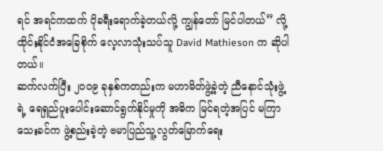ရင် အရင်ကထက် ပိုခရီးရောက်ခဲ့တယ်လို့ ကျွန်တော် မြင်ပါတယ်” လို့ ထိုင်းနိုင်ငံအခြေစိုက် လေ့လာသုံးသပ်သူ David Mathieson က ဆိုပါတယ်။
ဆက်လက်ပြီး ၂၀၀၉ ခုနှစ်ကတည်းက မဟာမိတ်ဖွဲ့ခဲ့တဲ့ ညီနောင်သုံးဖွဲ့ရဲ့ ရေရှည်ပူးပေါင်းဆောင်ရွက်နိုင်မှုကို အဓိက မြင်ရတဲ့အပြင် မကြာသေးခင်က ဖွဲ့စည်းခဲ့တဲ့ ဗမာပြည်သူ့လွတ်မြောက်ရေး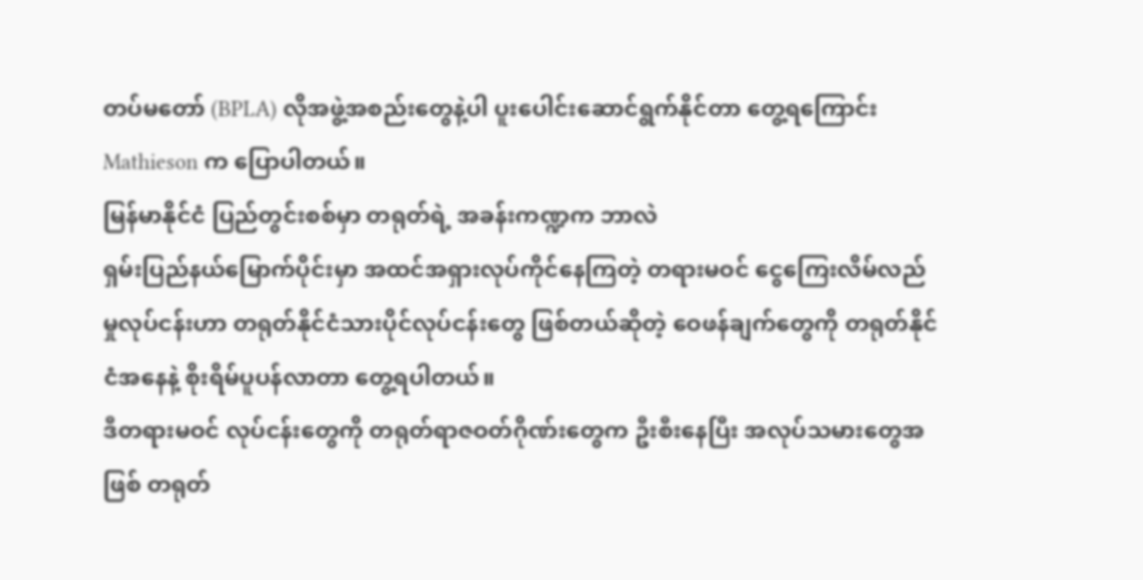တပ်မတော် (BPLA) လိုအဖွဲ့အစည်းတွေနဲ့ပါ ပူးပေါင်းဆောင်ရွက်နိုင်တာ တွေ့ရကြောင်း Mathieson က ပြောပါတယ်။
မြန်မာနိုင်ငံ ပြည်တွင်းစစ်မှာ တရုတ်ရဲ့ အခန်းကဏ္ဍက ဘာလဲ
ရှမ်းပြည်နယ်မြောက်ပိုင်းမှာ အထင်အရှားလုပ်ကိုင်နေကြတဲ့ တရားမဝင် ငွေကြေးလိမ်လည်မှုလုပ်ငန်းဟာ တရုတ်နိုင်ငံသားပိုင်လုပ်ငန်းတွေ ဖြစ်တယ်ဆိုတဲ့ ဝေဖန်ချက်တွေကို တရုတ်နိုင်ငံအနေနဲ့ စိုးရိမ်ပူပန်လာတာ တွေ့ရပါတယ်။
ဒီတရားမဝင် လုပ်ငန်းတွေကို တရုတ်ရာဇဝတ်ဂိုဏ်းတွေက ဦးစီးနေပြီး အလုပ်သမားတွေအဖြစ် တရုတ်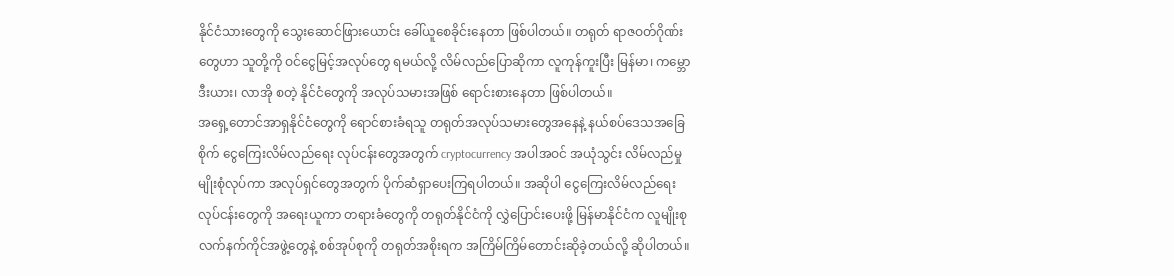နိုင်ငံသားတွေကို သွေးဆောင်ဖြားယောင်း ခေါ်ယူစေခိုင်းနေတာ ဖြစ်ပါတယ်။ တရုတ် ရာဇဝတ်ဂိုဏ်းတွေဟာ သူတို့ကို ဝင်ငွေမြင့်အလုပ်တွေ ရမယ်လို့ လိမ်လည်ပြောဆိုကာ လူကုန်ကူးပြီး မြန်မာ၊ ကမ္ဘောဒီးယား၊ လာအို စတဲ့ နိုင်ငံတွေကို အလုပ်သမားအဖြစ် ရောင်းစားနေတာ ဖြစ်ပါတယ်။
အရှေ့တောင်အာရှနိုင်ငံတွေကို ရောင်စားခံရသူ တရုတ်အလုပ်သမားတွေအနေနဲ့ နယ်စပ်ဒေသအခြေစိုက် ငွေကြေးလိမ်လည်ရေး လုပ်ငန်းတွေအတွက် cryptocurrency အပါအဝင် အယုံသွင်း လိမ်လည်မှုမျိုးစုံလုပ်ကာ အလုပ်ရှင်တွေအတွက် ပိုက်ဆံရှာပေးကြရပါတယ်။ အဆိုပါ ငွေကြေးလိမ်လည်ရေးလုပ်ငန်းတွေကို အရေးယူကာ တရားခံတွေကို တရုတ်နိုင်ငံကို လွှဲပြောင်းပေးဖို့ မြန်မာနိုင်ငံက လူမျိုးစုလက်နက်ကိုင်အဖွဲ့တွေနဲ့ စစ်အုပ်စုကို တရုတ်အစိုးရက အကြိမ်ကြိမ်တောင်းဆိုခဲ့တယ်လို့ ဆိုပါတယ်။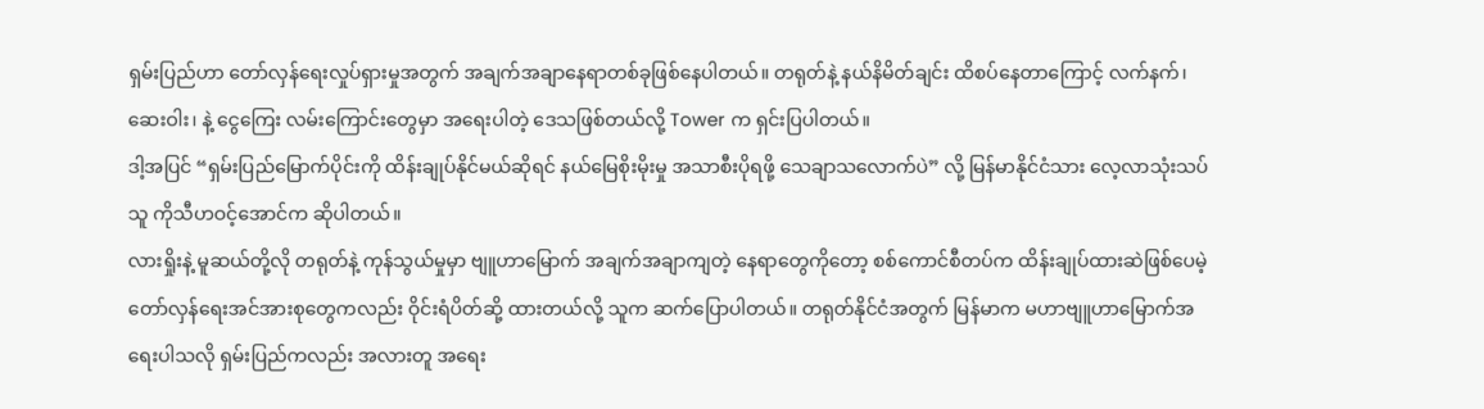ရှမ်းပြည်ဟာ တော်လှန်ရေးလှုပ်ရှားမှုအတွက် အချက်အချာနေရာတစ်ခုဖြစ်နေပါတယ်။ တရုတ်နဲ့ နယ်နိမိတ်ချင်း ထိစပ်နေတာကြောင့် လက်နက်၊ ဆေးဝါး၊ နဲ့ ငွေကြေး လမ်းကြောင်းတွေမှာ အရေးပါတဲ့ ဒေသဖြစ်တယ်လို့ Tower က ရှင်းပြပါတယ်။
ဒါ့အပြင် “ရှမ်းပြည်မြောက်ပိုင်းကို ထိန်းချုပ်နိုင်မယ်ဆိုရင် နယ်မြေစိုးမိုးမှု အသာစီးပိုရဖို့ သေချာသလောက်ပဲ” လို့ မြန်မာနိုင်ငံသား လေ့လာသုံးသပ်သူ ကိုသီဟဝင့်အောင်က ဆိုပါတယ်။
လားရှိုးနဲ့ မူဆယ်တို့လို တရုတ်နဲ့ ကုန်သွယ်မှုမှာ ဗျူဟာမြောက် အချက်အချာကျတဲ့ နေရာတွေကိုတော့ စစ်ကောင်စီတပ်က ထိန်းချုပ်ထားဆဲဖြစ်ပေမဲ့ တော်လှန်ရေးအင်အားစုတွေကလည်း ဝိုင်းရံပိတ်ဆို့ ထားတယ်လို့ သူက ဆက်ပြောပါတယ်။ တရုတ်နိုင်ငံအတွက် မြန်မာက မဟာဗျူဟာမြောက်အရေးပါသလို ရှမ်းပြည်ကလည်း အလားတူ အရေး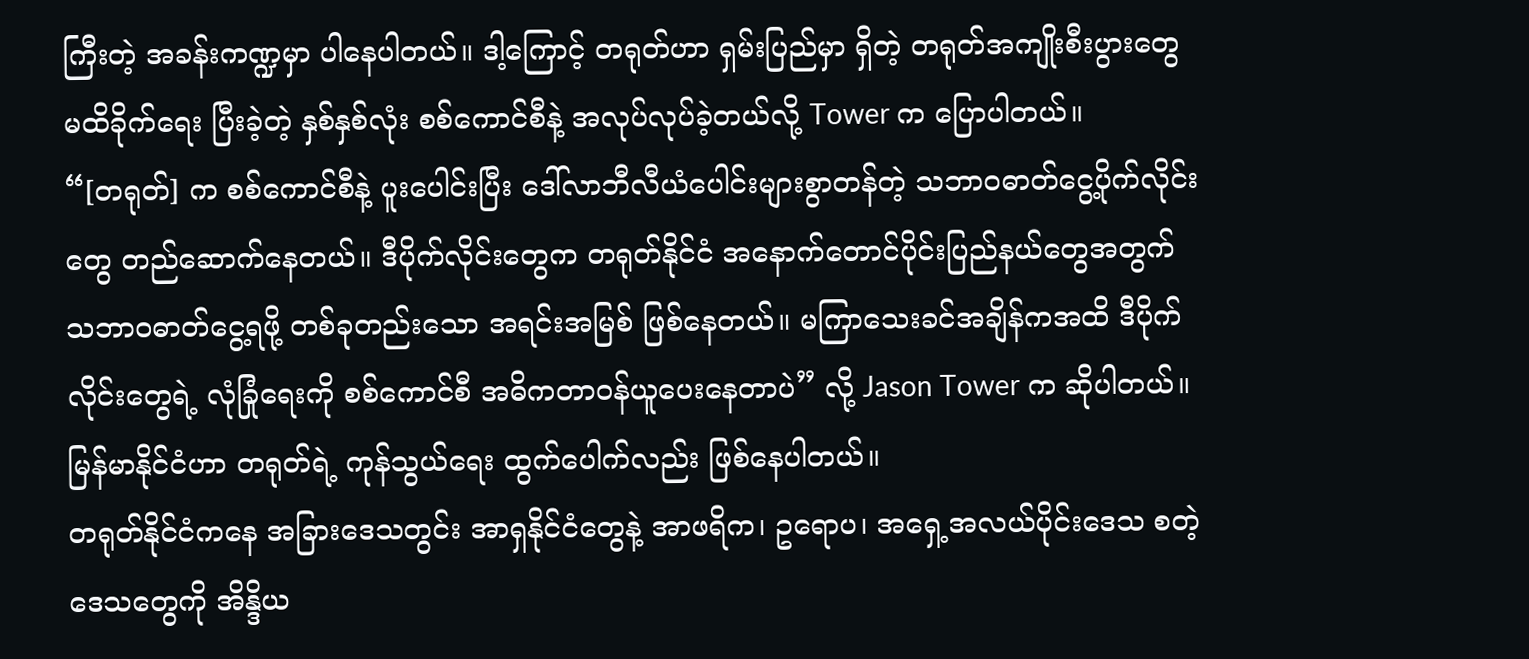ကြီးတဲ့ အခန်းကဏ္ဍမှာ ပါနေပါတယ်။ ဒါ့ကြောင့် တရုတ်ဟာ ရှမ်းပြည်မှာ ရှိတဲ့ တရုတ်အကျိုးစီးပွားတွေ မထိခိုက်ရေး ပြီးခဲ့တဲ့ နှစ်နှစ်လုံး စစ်ကောင်စီနဲ့ အလုပ်လုပ်ခဲ့တယ်လို့ Tower က ပြောပါတယ်။
“[တရုတ်] က စစ်ကောင်စီနဲ့ ပူးပေါင်းပြီး ဒေါ်လာဘီလီယံပေါင်းများစွာတန်တဲ့ သဘာဝဓာတ်ငွေ့ပိုက်လိုင်းတွေ တည်ဆောက်နေတယ်။ ဒီပိုက်လိုင်းတွေက တရုတ်နိုင်ငံ အနောက်တောင်ပိုင်းပြည်နယ်တွေအတွက် သဘာဝဓာတ်ငွေ့ရဖို့ တစ်ခုတည်းသော အရင်းအမြစ် ဖြစ်နေတယ်။ မကြာသေးခင်အချိန်ကအထိ ဒီပိုက်လိုင်းတွေရဲ့ လုံခြုံရေးကို စစ်ကောင်စီ အဓိကတာဝန်ယူပေးနေတာပဲ” လို့ Jason Tower က ဆိုပါတယ်။
မြန်မာနိုင်ငံဟာ တရုတ်ရဲ့ ကုန်သွယ်ရေး ထွက်ပေါက်လည်း ဖြစ်နေပါတယ်။
တရုတ်နိုင်ငံကနေ အခြားဒေသတွင်း အာရှနိုင်ငံတွေနဲ့ အာဖရိက၊ ဥရောပ၊ အရှေ့အလယ်ပိုင်းဒေသ စတဲ့ ဒေသတွေကို အိန္ဒိယ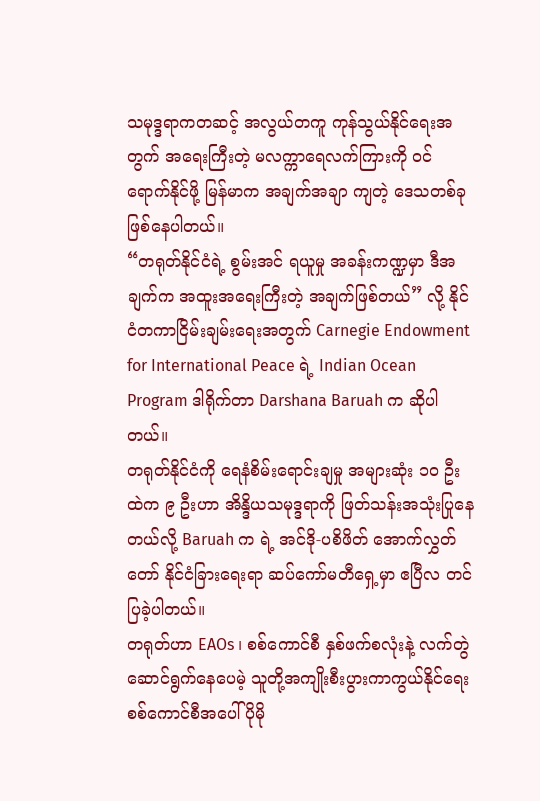သမုဒ္ဒရာကတဆင့် အလွယ်တကူ ကုန်သွယ်နိုင်ရေးအတွက် အရေးကြီးတဲ့ မလက္ကာရေလက်ကြားကို ဝင်ရောက်နိုင်ဖို့ မြန်မာက အချက်အချာ ကျတဲ့ ဒေသတစ်ခုဖြစ်နေပါတယ်။
“တရုတ်နိုင်ငံရဲ့ စွမ်းအင် ရယူမှု အခန်းကဏ္ဍမှာ ဒီအချက်က အထူးအရေးကြီးတဲ့ အချက်ဖြစ်တယ်” လို့ နိုင်ငံတကာငြိမ်းချမ်းရေးအတွက် Carnegie Endowment for International Peace ရဲ့ Indian Ocean Program ဒါရိုက်တာ Darshana Baruah က ဆိုပါတယ်။
တရုတ်နိုင်ငံကို ရေနံစိမ်းရောင်းချမှု အများဆုံး ၁၀ ဦးထဲက ၉ ဦးဟာ အိန္ဒိယသမုဒ္ဒရာကို ဖြတ်သန်းအသုံးပြုနေတယ်လို့ Baruah က ရဲ့ အင်ဒို-ပစိဖိတ် အောက်လွှတ်တော် နိုင်ငံခြားရေးရာ ဆပ်ကော်မတီရှေ့မှာ ဧပြီလ တင်ပြခဲ့ပါတယ်။
တရုတ်ဟာ EAOs ၊ စစ်ကောင်စီ နှစ်ဖက်စလုံးနဲ့ လက်တွဲဆောင်ရွက်နေပေမဲ့ သူတို့အကျိုးစီးပွားကာကွယ်နိုင်ရေး စစ်ကောင်စီအပေါ် ပိုမို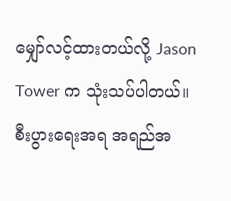မျှော်လင့်ထားတယ်လို့ Jason Tower က သုံးသပ်ပါတယ်။ စီးပွားရေးအရ အရည်အ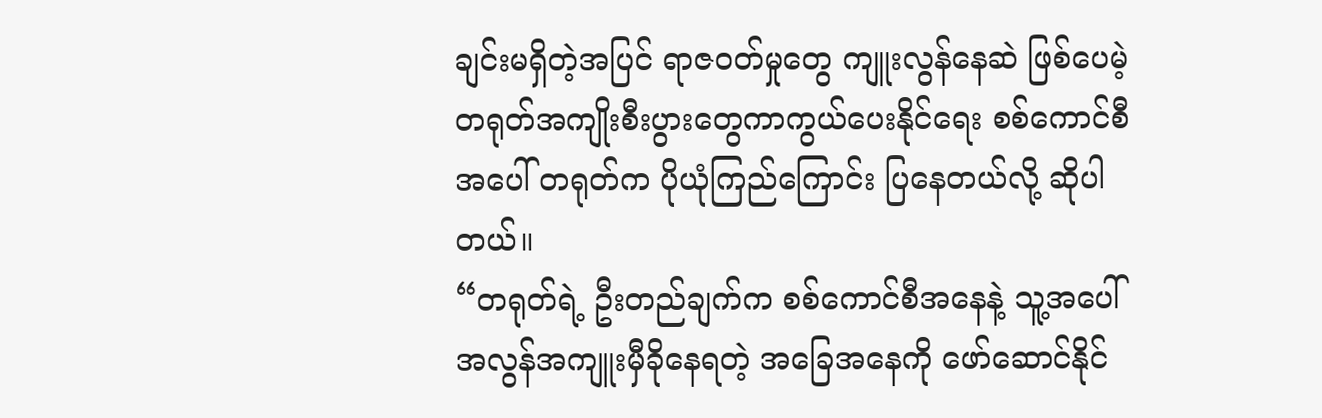ချင်းမရှိတဲ့အပြင် ရာဇဝတ်မှုတွေ ကျူးလွန်နေဆဲ ဖြစ်ပေမဲ့ တရုတ်အကျိုးစီးပွားတွေကာကွယ်ပေးနိုင်ရေး စစ်ကောင်စီအပေါ် တရုတ်က ပိုယုံကြည်ကြောင်း ပြနေတယ်လို့ ဆိုပါတယ်။
“တရုတ်ရဲ့ ဦးတည်ချက်က စစ်ကောင်စီအနေနဲ့ သူ့အပေါ် အလွန်အကျူးမှီခိုနေရတဲ့ အခြေအနေကို ဖော်ဆောင်နိုင်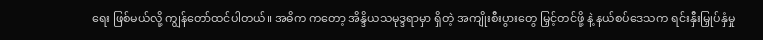ရေး ဖြစ်မယ်လို့ ကျွန်တော်ထင်ပါတယ်။ အဓိက ကတော့ အိန္ဒိယသမုဒ္ဒရာမှာ ရှိတဲ့ အကျိုးစီးပွားတွေ မြှင့်တင်ဖို့ နဲ့ နယ်စပ်ဒေသက ရင်းနှီးမြှုပ်နှံမှု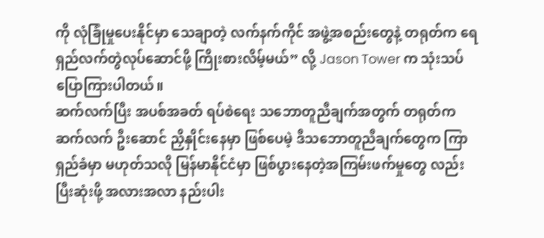ကို လုံခြုံမှုပေးနိုင်မှာ သေချာတဲ့ လက်နက်ကိုင် အဖွဲ့အစည်းတွေနဲ့ တရုတ်က ရေရှည်လက်တွဲလုပ်ဆောင်ဖို့ ကြိုးစားလိမ့်မယ်” လို့ Jason Tower က သုံးသပ်ပြောကြားပါတယ်။
ဆက်လက်ပြီး အပစ်အခတ် ရပ်စဲရေး သဘောတူညီချက်အတွက် တရုတ်က ဆက်လက် ဦးဆောင် ညှိနှိုင်းနေမှာ ဖြစ်ပေမဲ့ ဒီသဘောတူညီချက်တွေက ကြာရှည်ခံမှာ မဟုတ်သလို မြန်မာနိုင်ငံမှာ ဖြစ်ပွားနေတဲ့အကြမ်းဖက်မှုတွေ လည်း ပြီးဆုံးဖို့ အလားအလာ နည်းပါး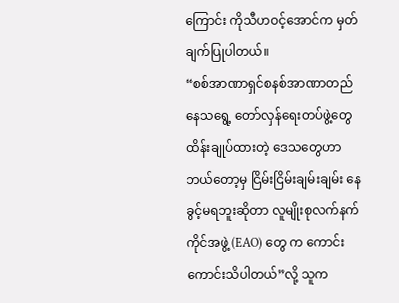ကြောင်း ကိုသီဟဝင့်အောင်က မှတ်ချက်ပြုပါတယ်။
“စစ်အာဏာရှင်စနစ်အာဏာတည်နေသရွေ့ တော်လှန်ရေးတပ်ဖွဲ့တွေ ထိန်းချုပ်ထားတဲ့ ဒေသတွေဟာ ဘယ်တော့မှ ငြိမ်းငြိမ်းချမ်းချမ်း နေခွင့်မရဘူးဆိုတာ လူမျိုးစုလက်နက်ကိုင်အဖွဲ့ (EAO) တွေ က ကောင်းကောင်းသိပါတယ်”လို့ သူက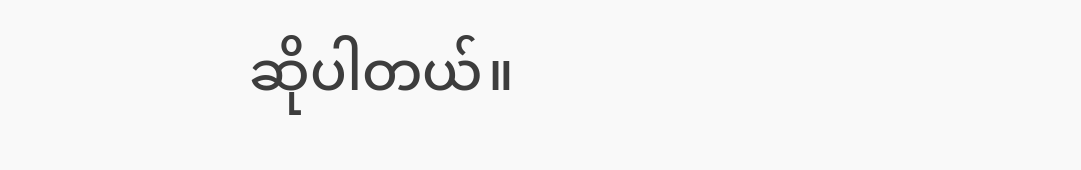ဆိုပါတယ်။